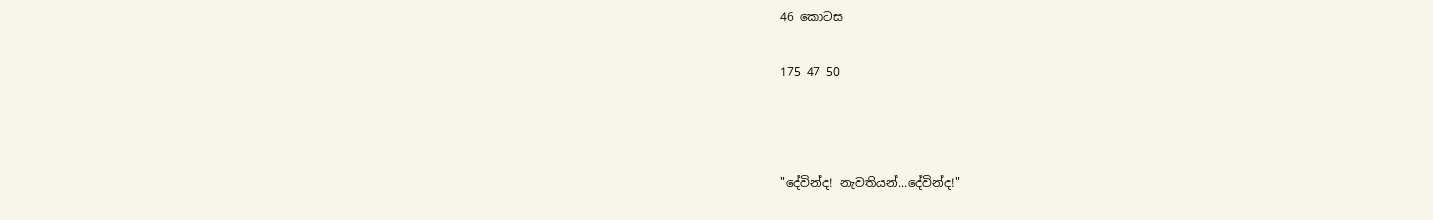46 කොටස

175 47 50



"දේවින්ද! නැවතියන්...දේවින්ද!"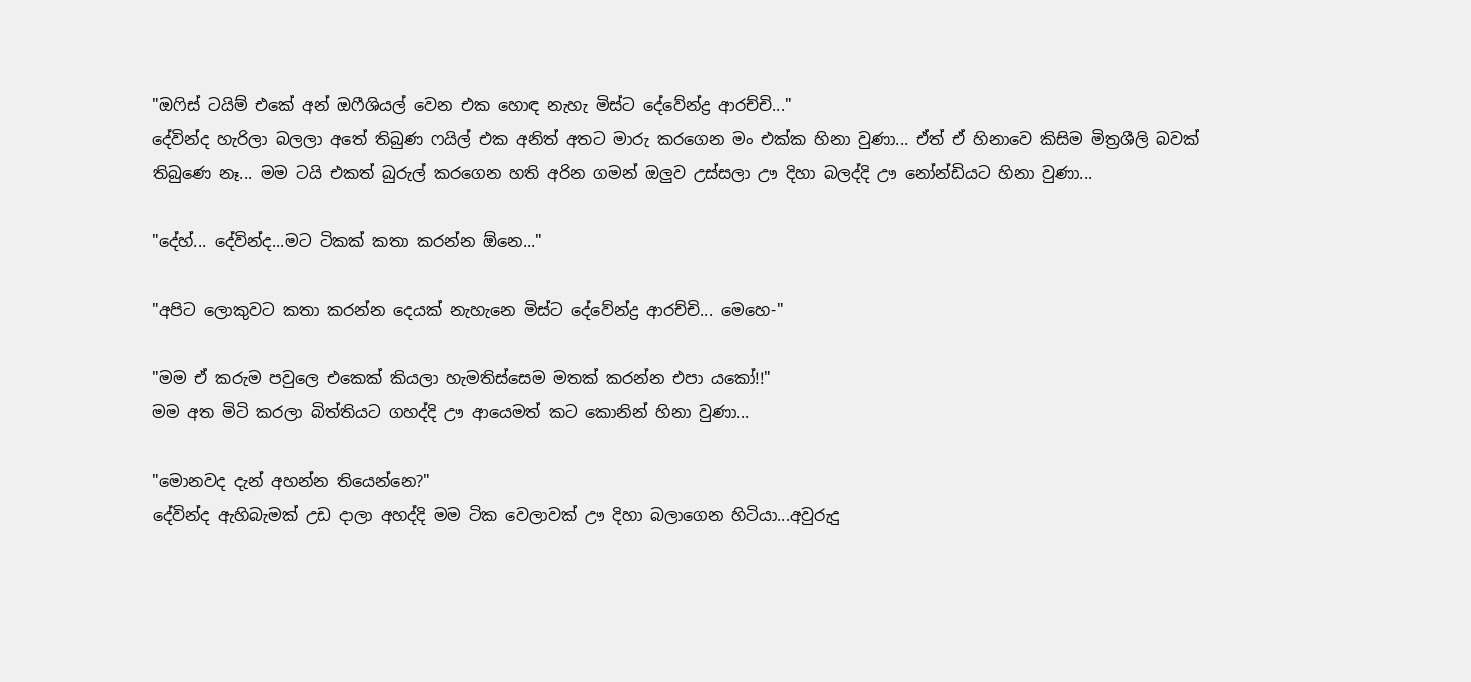"ඔෆිස් ටයිම් එකේ අන් ඔෆීශියල් වෙන එක හොඳ නැහැ මිස්ට දේවේන්ද්‍ර ආරච්චි..."
දේවින්ද හැරිලා බලලා අතේ තිබුණ ෆයිල් එක අනිත් අතට මාරු කරගෙන මං එක්ක හිනා වුණා... ඒත් ඒ හිනාවෙ කිසිම මිත්‍රශීලි බවක් තිබුණෙ නෑ... මම ටයි එකත් බුරුල් කරගෙන හති අරින ගමන් ඔලුව උස්සලා ඌ දිහා බලද්දි ඌ නෝන්ඩියට හිනා වුණා...

"දේහ්... දේවින්ද...මට ටිකක් කතා කරන්න ඕනෙ..."

"අපිට ලොකුවට කතා කරන්න දෙයක් නැහැනෙ මිස්ට දේවේන්ද්‍ර ආරච්චි... මෙහෙ-"

"මම ඒ කරුම පවුලෙ එකෙක් කියලා හැමතිස්සෙම මතක් කරන්න එපා යකෝ!!"
මම අත මිටි කරලා බිත්තියට ගහද්දි ඌ ආයෙමත් කට කොනින් හිනා වුණා...

"මොනවද දැන් අහන්න තියෙන්නෙ?"
දේවින්ද ඇහිබැමක් උඩ දාලා අහද්දි මම ටික වෙලාවක් ඌ දිහා බලාගෙන හිටියා...අවුරුදු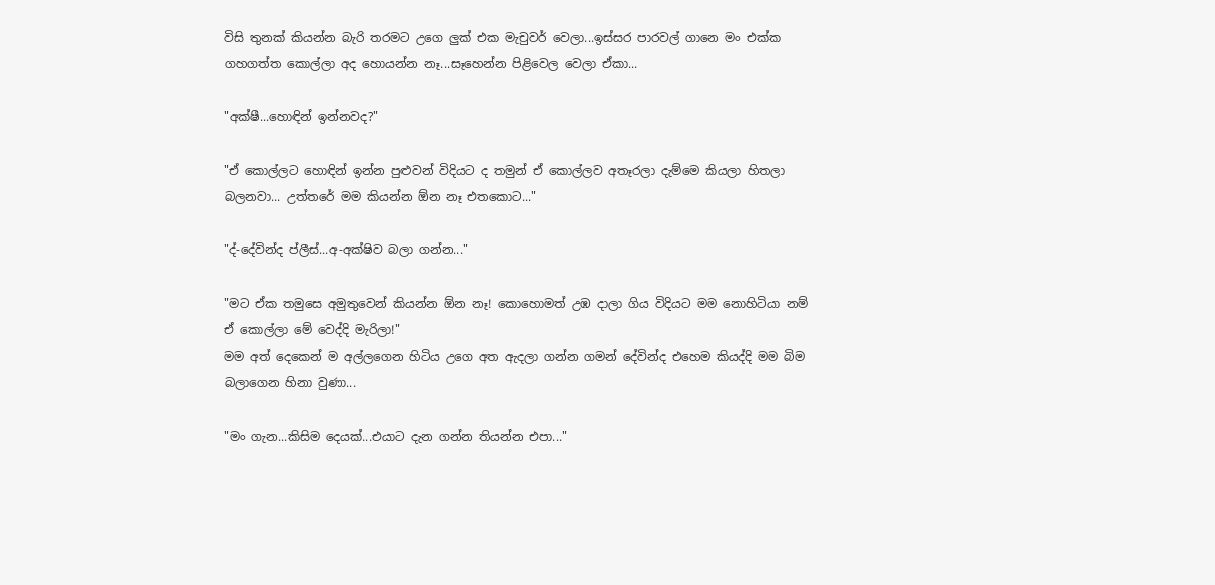විසි තුනක් කියන්න බැරි තරමට උගෙ ලුක් එක මැචුවර් වෙලා...ඉස්සර පාරවල් ගානෙ මං එක්ක ගහගත්ත කොල්ලා අද හොයන්න නෑ...සෑහෙන්න පිළිවෙල වෙලා ඒකා...

"අක්ෂී...හොඳින් ඉන්නවද?"

"ඒ කොල්ලට හොඳින් ඉන්න පුළුවන් විදියට ද තමුන් ඒ කොල්ලව අතෑරලා දැම්මෙ කියලා හිතලා බලනවා... උත්තරේ මම කියන්න ඕන නෑ එතකොට..."

"ද්-දේවින්ද ප්ලීස්...අ-අක්ෂිව බලා ගන්න..."

"මට ඒක තමුසෙ අමුතුවෙන් කියන්න ඕන නෑ! කොහොමත් උඹ දාලා ගිය විදියට මම නොහිටියා නම් ඒ කොල්ලා මේ වෙද්දි මැරිලා!"
මම අත් දෙකෙන් ම අල්ලගෙන හිටිය උගෙ අත ඇදලා ගන්න ගමන් දේවින්ද එහෙම කියද්දි මම බිම බලාගෙන හිනා වුණා...

"මං ගැන...කිසිම දෙයක්...එයාට දැන ගන්න තියන්න එපා..."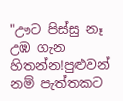"ඌට පිස්සු නෑ උඹ ගැන හිතන්න!පුළුවන් නම් පැත්තකට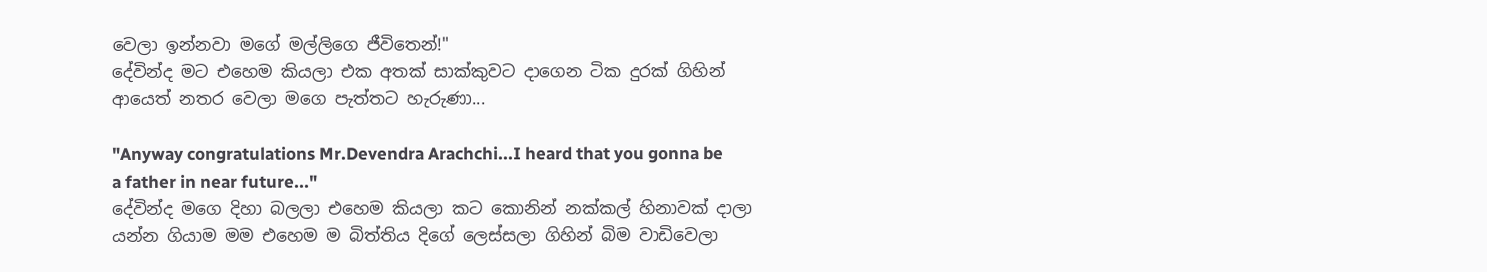වෙලා ඉන්නවා මගේ මල්ලිගෙ ජීවිතෙන්!"
දේවින්ද මට එහෙම කියලා එක අතක් සාක්කුවට දාගෙන ටික දුරක් ගිහින් ආයෙත් නතර වෙලා මගෙ පැත්තට හැරුණා...

"Anyway congratulations Mr.Devendra Arachchi...I heard that you gonna be a father in near future..."
දේවින්ද මගෙ දිහා බලලා එහෙම කියලා කට කොනින් නක්කල් හිනාවක් දාලා යන්න ගියාම මම එහෙම ම බිත්තිය දිගේ ලෙස්සලා ගිහින් බිම වාඩිවෙලා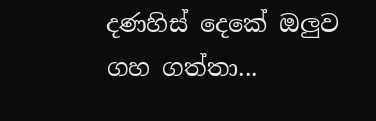දණහිස් දෙකේ ඔලුව ගහ ගත්තා...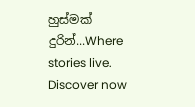හුස්මක් දුරින්...Where stories live. Discover now